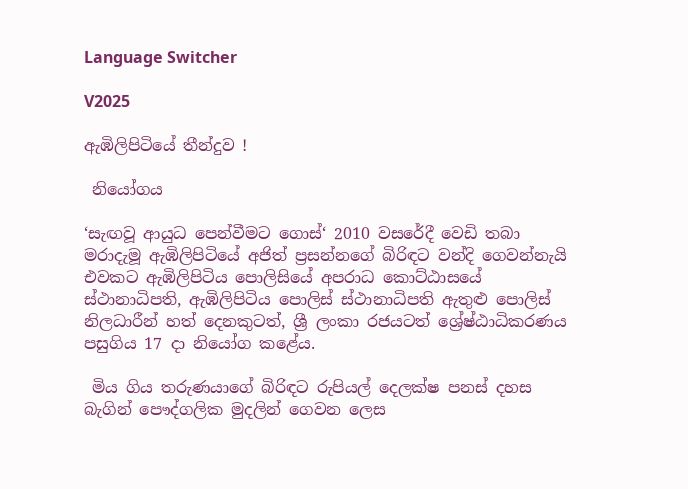Language Switcher

V2025

ඇඹිලිපිටියේ තීන්දුව !

 නියෝගය

‘සැඟවූ ආයුධ පෙන්වීමට ගොස්‘ 2010 වසරේදී වෙඩි තබා මරාදැමූ ඇඹිලිපිටියේ අජිත් ප්‍රසන්නගේ බිරිඳට වන්දි ගෙවන්නැයි එවකට ඇඹිලිපිටිය පොලිසියේ අපරාධ කොට්ඨාසයේ ස්ථානාධිපති, ඇඹිලිපිටිය පොලිස් ස්ථානාධිපති ඇතුළු පොලිස් නිලධාරීන් හත් දෙනකුටත්, ශ්‍රී ලංකා රජයටත් ශ්‍රේෂ්ඨාධිකරණය පසුගිය 17 දා නියෝග කළේය.

 මිය ගිය තරුණයාගේ බිරිඳට රුපියල් දෙලක්ෂ පනස් දහස බැගින් පෞද්ගලික මුදලින් ගෙවන ලෙස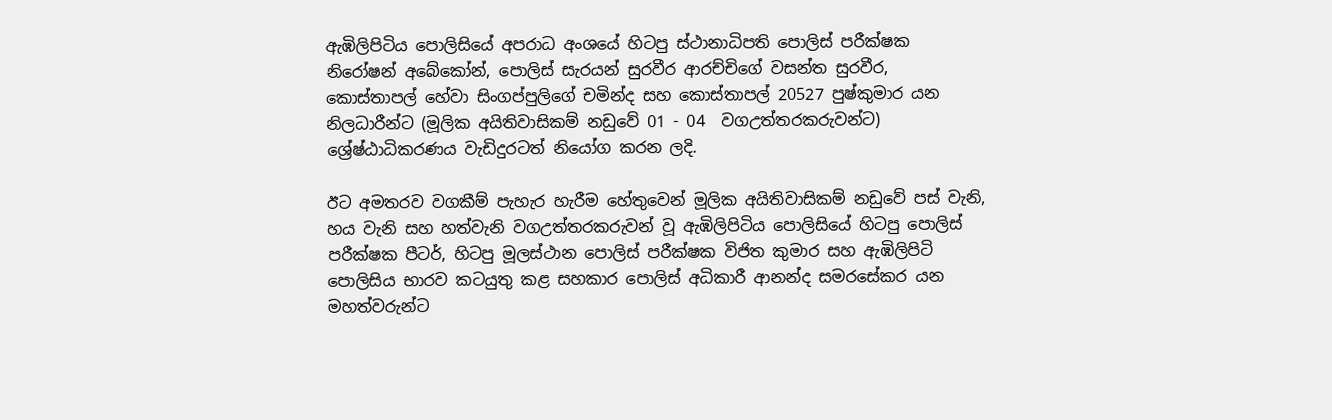ඇඹිලිපිටිය පොලිසියේ අපරාධ අංශයේ හිටපු ස්ථානාධිපති පොලිස් පරීක්ෂක නිරෝෂන් අබේකෝන්, පොලිස් සැරයන් සුරවීර ආරච්චිගේ වසන්ත සුරවීර, කොස්තාපල් හේවා සිංගප්පුලිගේ චමින්ද සහ කොස්තාපල් 20527 පුෂ්කුමාර යන නිලධාරීන්ට (මූලික අයිතිවාසිකම් නඩුවේ 01 - 04  වගඋත්තරකරුවන්ට) ශ්‍රේෂ්ඨාධිකරණය වැඩිදුරටත් නියෝග කරන ලදි.

ඊට අමතරව වගකීම් පැහැර හැරීම හේතුවෙන් මූලික අයිතිවාසිකම් නඩුවේ පස් වැනි, හය වැනි සහ හත්වැනි වගඋත්තරකරුවන් වූ ඇඹිලිපිටිය පොලිසියේ හිටපු පොලිස් පරීක්ෂක පීටර්, හිටපු මූලස්ථාන පොලිස් පරීක්ෂක විජිත කුමාර සහ ඇඹිලිපිටි පොලිසිය භාරව කටයුතු කළ සහකාර පොලිස් අධිකාරී ආනන්ද සමරසේකර යන මහත්වරුන්ට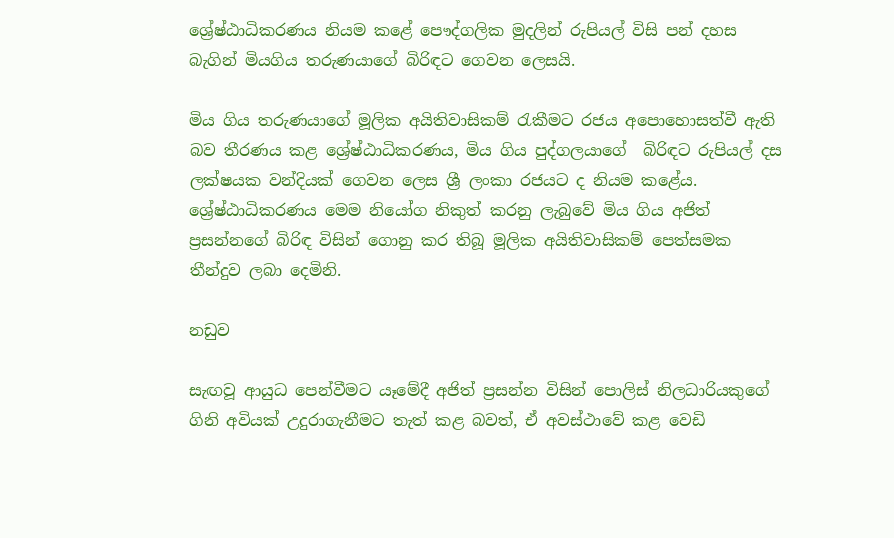ශ්‍රේෂ්ඨාධිකරණය නියම කළේ පෞද්ගලික මුදලින් රුපියල් විසි පන් දහස බැගින් මියගිය තරුණයාගේ බිරිඳට ගෙවන ලෙසයි.

මිය ගිය තරුණයාගේ මූලික අයිතිවාසිකම් රැකීමට රජය අපොහොසත්වී ඇති බව තීරණය කළ ශ්‍රේෂ්ඨාධිකරණය, මිය ගිය පුද්ගලයාගේ  බිරිඳට රුපියල් දස ලක්ෂයක වන්දියක් ගෙවන ලෙස ශ්‍රී ලංකා රජයට ද නියම කළේය. ශ්‍රේෂ්ඨාධිකරණය මෙම නියෝග නිකුත් කරනු ලැබුවේ මිය ගිය අජිත් ප්‍රසන්නගේ බිරිඳ විසින් ගොනු කර තිබූ මූලික අයිතිවාසිකම් පෙත්සමක තීන්දුව ලබා දෙමිනි.

නඩුව

සැඟවූ ආයුධ පෙන්වීමට යෑමේදී අජිත් ප්‍රසන්න විසින් පොලිස් නිලධාරියකුගේ ගිනි අවියක් උදුරාගැනීමට තැත් කළ බවත්, ඒ අවස්ථාවේ කළ වෙඩි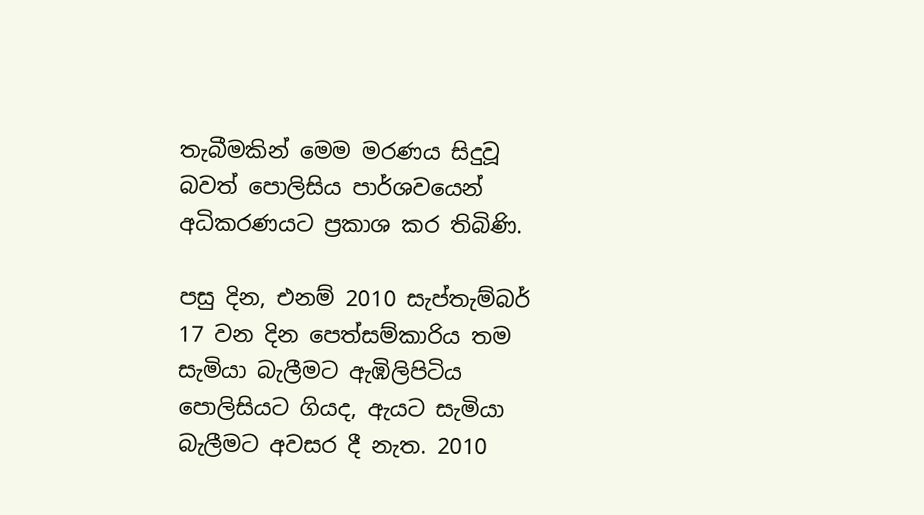තැබීමකින් මෙම මරණය සිදුවූ බවත් පොලිසිය පාර්ශවයෙන් අධිකරණයට ප්‍රකාශ කර තිබිණි.

පසු දින, එනම් 2010 සැප්තැම්බර් 17 වන දින පෙත්සම්කාරිය තම සැමියා බැලීමට ඇඹිලිපිටිය පොලිසියට ගියද, ඇයට සැමියා බැලීමට අවසර දී නැත. 2010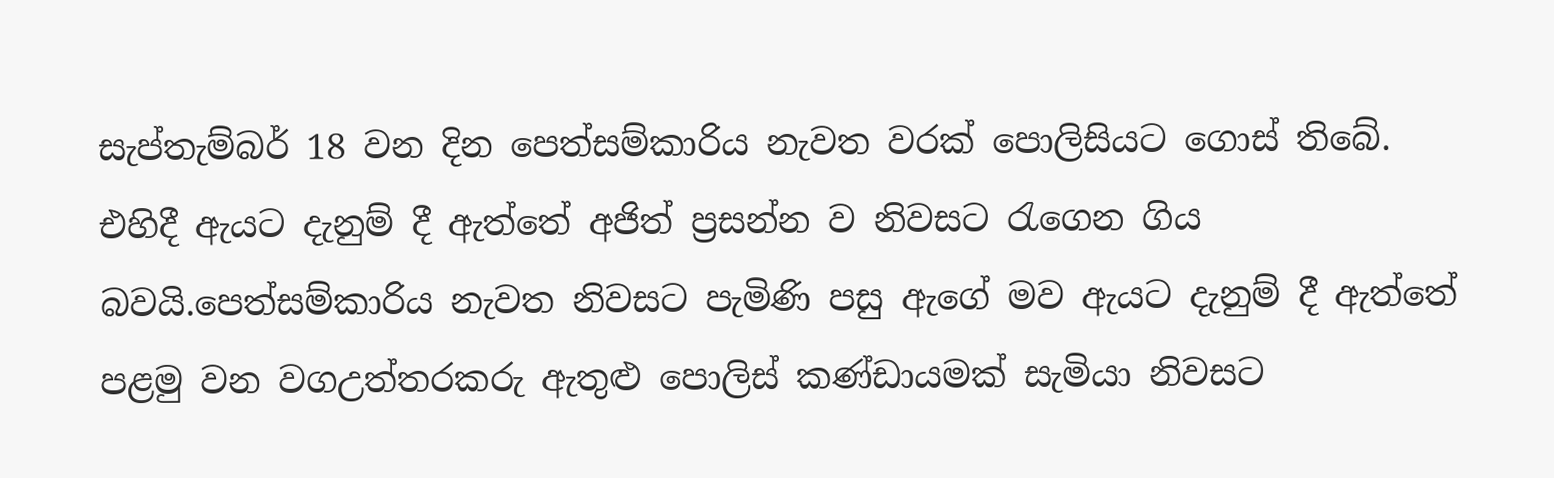සැප්තැම්බර් 18 වන දින පෙත්සම්කාරිය නැවත වරක් පොලිසියට ගොස් තිබේ. එහිදී ඇයට දැනුම් දී ඇත්තේ අජිත් ප්‍රසන්න ව නිවසට රැගෙන ගිය බවයි.පෙත්සම්කාරිය නැවත නිවසට පැමිණි පසු ඇගේ මව ඇයට දැනුම් දී ඇත්තේ පළමු වන වගඋත්තරකරු ඇතුළු පොලිස් කණ්ඩායමක් සැමියා නිවසට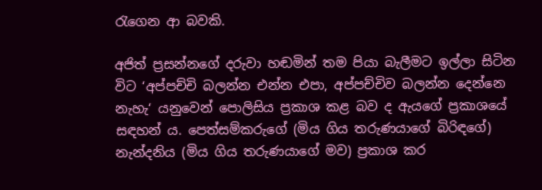රැගෙන ආ බවකි.

අජිත් ප්‍රසන්නගේ දරුවා හඬමින් තම පියා බැලීමට ඉල්ලා සිටින විට ‘අප්පච්චි බලන්න එන්න එපා, අප්පච්චිව බලන්න දෙන්නෙ නැහැ‘ යනුවෙන් පොලිසිය ප්‍රකාශ කළ බව ද ඇයගේ ප්‍රකාශයේ සඳහන් ය. පෙත්සම්කරුගේ (මිය ගිය තරුණයාගේ බිරිඳගේ) නැන්දනිය (මිය ගිය තරුණයාගේ මව) ප්‍රකාශ කර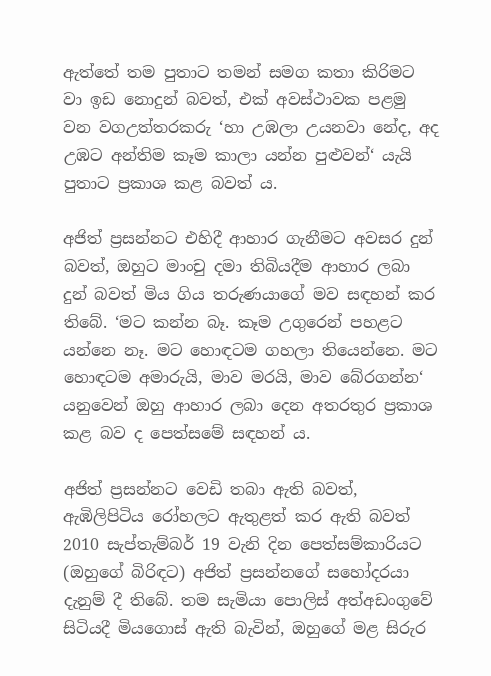ඇත්තේ තම පුතාට තමන් සමග කතා කිරිමට වා ඉඩ නොදුන් බවත්, එක් අවස්ථාවක පළමු වන වගඋත්තරකරු ‘හා උඹලා උයනවා නේද, අද උඹට අන්තිම කෑම කාලා යන්න පුළුවන්‘ යැයි පුතාට ප්‍රකාශ කළ බවත් ය.

අජිත් ප්‍රසන්නට එහිදී ආහාර ගැනීමට අවසර දුන් බවත්, ඔහුට මාංචු දමා තිබියදීම ආහාර ලබා දුන් බවත් මිය ගිය තරුණයාගේ මව සඳහන් කර තිබේ. ‘මට කන්න බෑ. කෑම උගුරෙන් පහළට යන්නෙ නෑ. මට හොඳටම ගහලා තියෙන්නෙ. මට හොඳටම අමාරුයි, මාව මරයි, මාව බේරගන්න‘ යනුවෙන් ඔහු ආහාර ලබා දෙන අතරතුර ප්‍රකාශ කළ බව ද පෙත්සමේ සඳහන් ය.

අජිත් ප්‍රසන්නට වෙඩි තබා ඇති බවත්, ඇඹිලිපිටිය රෝහලට ඇතුළත් කර ඇති බවත් 2010 සැප්තැම්බර් 19 වැනි දින පෙත්සම්කාරියට (ඔහුගේ බිරිඳට) අජිත් ප්‍රසන්නගේ සහෝදරයා දැනුම් දී තිබේ. තම සැමියා පොලිස් අත්අඩංගුවේ සිටියදී මියගොස් ඇති බැවින්, ඔහුගේ මළ සිරුර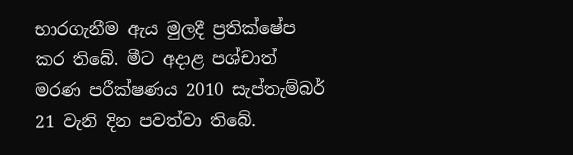භාරගැනීම ඇය මුලදී ප්‍රතික්ෂේප කර තිබේ. මීට අදාළ පශ්චාත් මරණ පරීක්ෂණය 2010 සැප්තැම්බර් 21 වැනි දින පවත්වා තිබේ.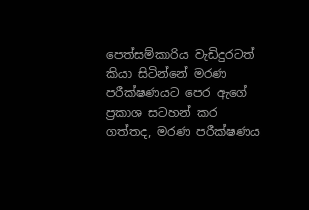පෙත්සම්කාරිය වැඩිදුරටත් කියා සිටින්නේ මරණ පරීක්ෂණයට පෙර ඇගේ ප්‍රකාශ සටහන් කර ගත්තද, මරණ පරීක්ෂණය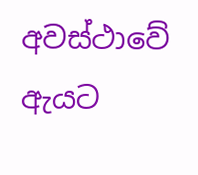අවස්ථාවේ ඇයට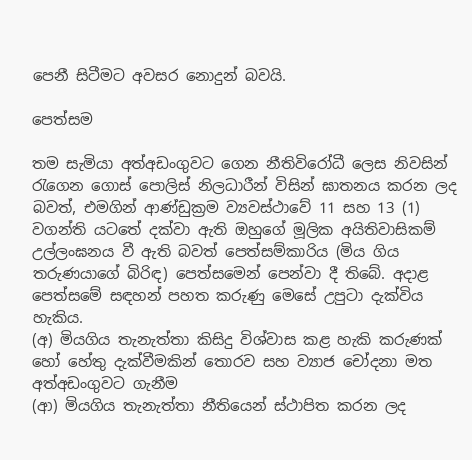පෙනී සිටීමට අවසර නොදුන් බවයි.

පෙත්සම

තම සැමියා අත්අඩංගුවට ගෙන නීතිවිරෝධී ලෙස නිවසින් රැගෙන ගොස් පොලිස් නිලධාරීන් විසින් ඝාතනය කරන ලද බවත්, එමගින් ආණ්ඩුක්‍රම ව්‍යවස්ථාවේ 11 සහ 13 (1) වගන්ති යටතේ දක්වා ඇති ඔහුගේ මූලික අයිතිවාසිකම් උල්ලංඝනය වී ඇති බවත් පෙත්සම්කාරිය (මිය ගිය තරුණයාගේ බිරිඳ) පෙත්සමෙන් පෙන්වා දී තිබේ. අදාළ පෙත්සමේ සඳහන් පහත කරුණු මෙසේ උපුටා දැක්විය හැකිය.
(අ) මියගිය තැනැත්තා කිසිදු විශ්වාස කළ හැකි කරුණක් හෝ හේතු දැක්වීමකින් තොරව සහ ව්‍යාජ චෝදනා මත අත්අඩංගුවට ගැනීම
(ආ) මියගිය තැනැත්තා නීතියෙන් ස්ථාපිත කරන ලද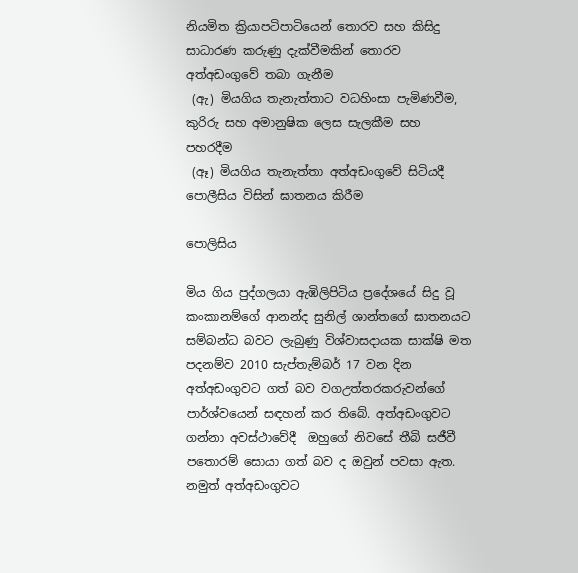නියමිත ක්‍රියාපටිපාටියෙන් තොරව සහ කිසිදු සාධාරණ කරුණු දැක්වීමකින් තොරව අත්අඩංගුවේ තබා ගැනීම
 (ඇ) මියගිය තැනැත්තාට වධහිංසා පැමිණවීම, කුරිරු සහ අමානුෂික ලෙස සැලකීම සහ පහරදීම
 (ඈ) මියගිය තැනැත්තා අත්අඩංගුවේ සිටියදී පොලීසිය විසින් ඝාතනය කිරීම

පොලිසිය

මිය ගිය පුද්ගලයා ඇඹිලිපිටිය ප්‍රදේශයේ සිදු වූ කංකානම්ගේ ආනන්ද සුනිල් ශාන්තගේ ඝාතනයට සම්බන්ධ බවට ලැබුණු විශ්වාසදායක සාක්ෂි මත පදනම්ව 2010 සැප්තැම්බර් 17 වන දින අත්අඩංගුවට ගත් බව වගඋත්තරකරුවන්ගේ පාර්ශ්වයෙන් සඳහන් කර තිබේ. අත්අඩංගුවට ගන්නා අවස්ථාවේදී  ඔහුගේ නිවසේ තීබි සජීවී පතොරම් සොයා ගත් බව ද ඔවුන් පවසා ඇත. නමුත් අත්අඩංගුවට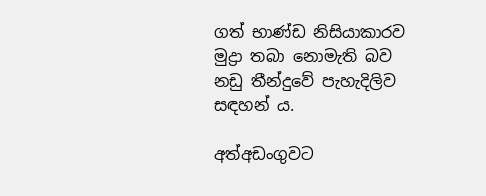ගත් භාණ්ඩ නිසියාකාරව මුද්‍රා තබා නොමැති බව නඩු තීන්දුවේ පැහැදිලිව සඳහන් ය.

අත්අඩංගුවට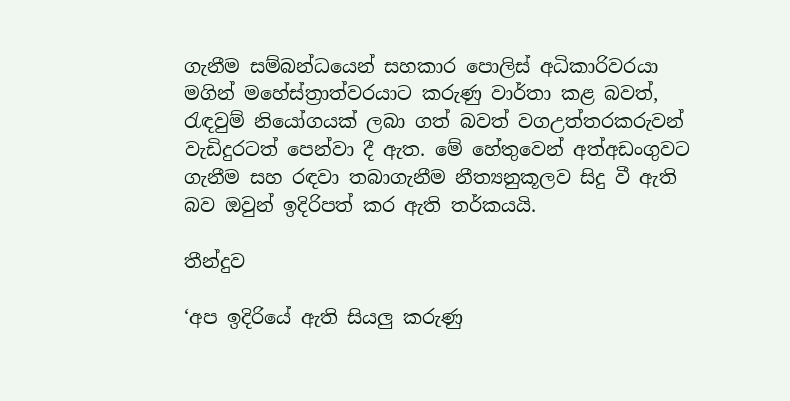ගැනීම සම්බන්ධයෙන් සහකාර පොලිස් අධිකාරිවරයා මගින් මහේස්ත්‍රාත්වරයාට කරුණු වාර්තා කළ බවත්, රැඳවුම් නියෝගයක් ලබා ගත් බවත් වගඋත්තරකරුවන් වැඩිදුරටත් පෙන්වා දී ඇත. මේ හේතුවෙන් අත්අඩංගුවට ගැනීම සහ රඳවා තබාගැනීම නීත්‍යනුකූලව සිදු වී ඇති බව ඔවුන් ඉදිරිපත් කර ඇති තර්කයයි.

තීන්දුව

‘අප ඉදිරියේ ඇති සියලු කරුණු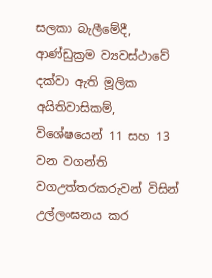සලකා බැලීමේදී, ආණ්ඩුක්‍රම ව්‍යවස්ථාවේ දක්වා ඇති මූලික අයිතිවාසිකම්, විශේෂයෙන් 11 සහ 13 වන වගන්ති වගඋත්තරකරුවන් විසින් උල්ලංඝනය කර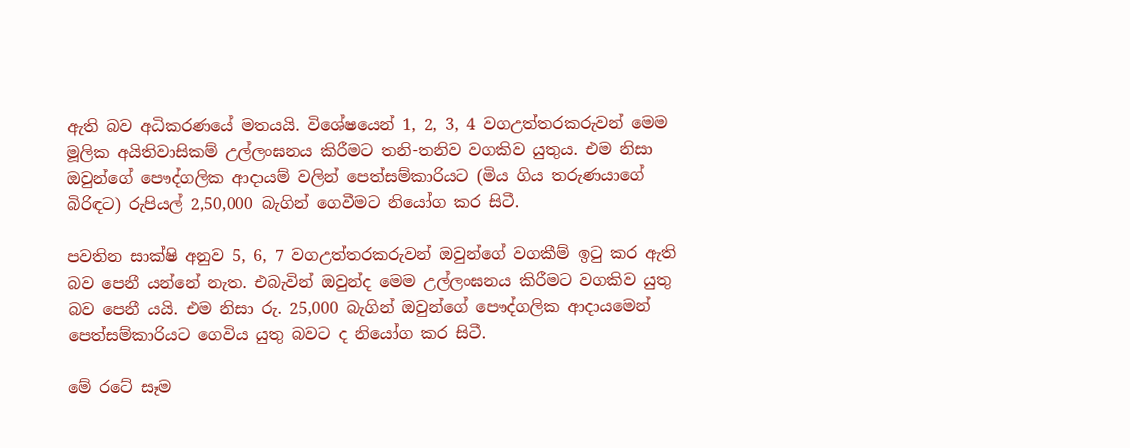ඇති බව අධිකරණයේ මතයයි. විශේෂයෙන් 1, 2, 3, 4 වගඋත්තරකරුවන් මෙම මූලික අයිතිවාසිකම් උල්ලංඝනය කිරීමට තනි-තනිව වගකිව යුතුය. එම නිසා ඔවුන්ගේ පෞද්ගලික ආදායම් වලින් පෙත්සම්කාරියට (මිය ගිය තරුණයාගේ බිරිඳට) රුපියල් 2,50,000 බැගින් ගෙවීමට නියෝග කර සිටී.

පවතින සාක්ෂි අනුව 5, 6, 7 වගඋත්තරකරුවන් ඔවුන්ගේ වගකීම් ඉටු කර ඇති බව පෙනී යන්නේ නැත. එබැවින් ඔවුන්ද මෙම උල්ලංඝනය කිරීමට වගකිව යුතු බව පෙනී යයි. එම නිසා රු. 25,000 බැගින් ඔවුන්ගේ පෞද්ගලික ආදායමෙන් පෙත්සම්කාරියට ගෙවිය යුතු බවට ද නියෝග කර සිටී.

මේ රටේ සෑම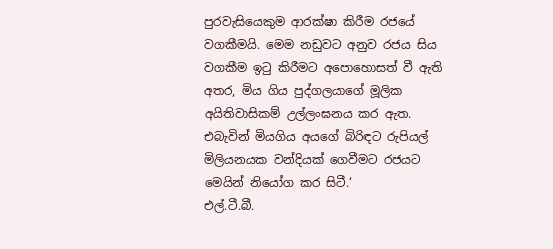පුරවැසියෙකුම ආරක්ෂා කිරීම රජයේ වගකීමයි. මෙම නඩුවට අනුව රජය සිය වගකීම ඉටු කිරීමට අපොහොසත් වී ඇති අතර, මිය ගිය පුද්ගලයාගේ මූලික අයිතිවාසිකම් උල්ලංඝනය කර ඇත. එබැවින් මියගිය අයගේ බිරිඳට රුපියල් මිලියනයක වන්දියක් ගෙවීමට රජයට මෙයින් නියෝග කර සිටී.‘
එල්.ටී.බී.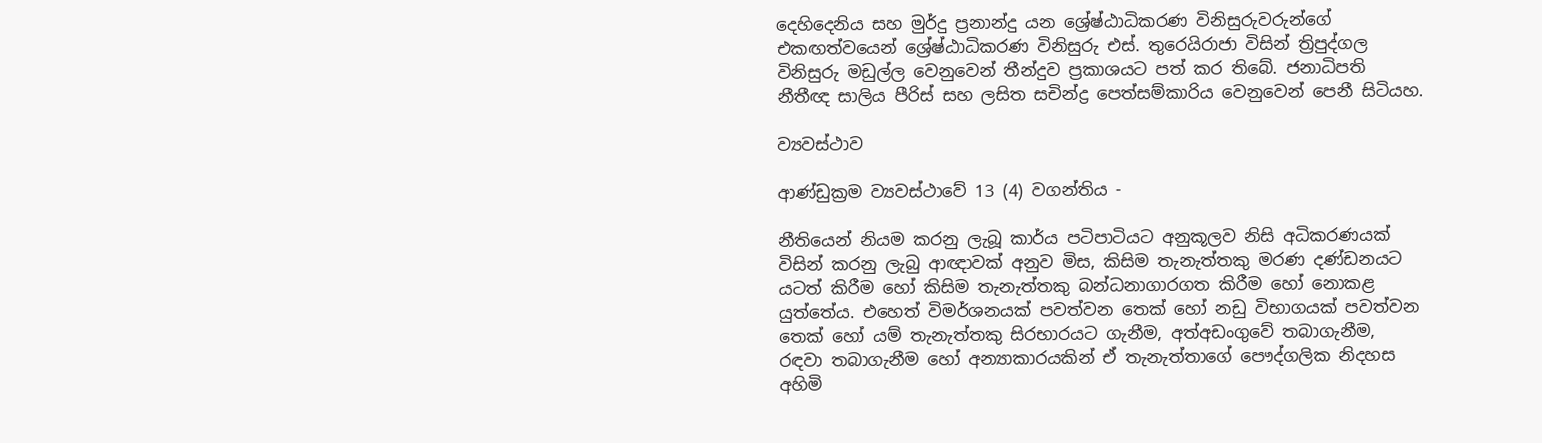දෙහිදෙනිය සහ මුර්දු ප්‍රනාන්දු යන ශ්‍රේෂ්ඨාධිකරණ විනිසුරුවරුන්ගේ එකඟත්වයෙන් ශ්‍රේෂ්ඨාධිකරණ විනිසුරු එස්. තුරෙයිරාජා විසින් ත්‍රිපුද්ගල විනිසුරු මඩුල්ල වෙනුවෙන් තීන්දුව ප්‍රකාශයට පත් කර තිබේ. ජනාධිපති නීතීඥ සාලිය පීරිස් සහ ලසිත සචින්ද්‍ර පෙත්සම්කාරිය වෙනුවෙන් පෙනී සිටියහ.

ව්‍යවස්ථාව

ආණ්ඩුක්‍රම ව්‍යවස්ථාවේ 13 (4) වගන්තිය -

නීතියෙන් නියම කරනු ලැබූ කාර්ය පටිපාටියට අනුකූලව නිසි අධිකරණයක් විසින් කරනු ලැබු ආඥාවක් අනුව මිස, කිසිම තැනැත්තකු මරණ දණ්ඩනයට යටත් කිරීම හෝ කිසිම තැනැත්තකු බන්ධනාගාරගත කිරීම හෝ නොකළ යුත්තේය. එහෙත් විමර්ශනයක් පවත්වන තෙක් හෝ නඩු විභාගයක් පවත්වන තෙක් හෝ යම් තැනැත්තකු සිරභාරයට ගැනීම, අත්අඩංගුවේ තබාගැනීම, රඳවා තබාගැනීම හෝ අන්‍යාකාරයකින් ඒ තැනැත්තාගේ පෞද්ගලික නිදහස අහිමි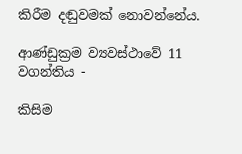කිරීම දඬුවමක් නොවන්නේය.

ආණ්ඩුක්‍රම ව්‍යවස්ථාවේ 11 වගන්තිය -

කිසිම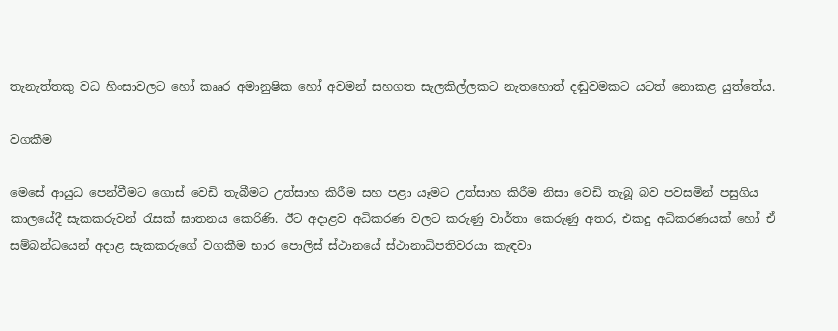තැනැත්තකු වධ හිංසාවලට හෝ කෲර අමානුෂික හෝ අවමන් සහගත සැලකිල්ලකට නැතහොත් දඬුවමකට යටත් නොකළ යුත්තේය.

වගකීම

මෙසේ ආයුධ පෙන්වීමට ගොස් වෙඩි තැබීමට උත්සාහ කිරීම සහ පළා යෑමට උත්සාහ කිරීම නිසා වෙඩි තැබූ බව පවසමින් පසුගිය කාලයේදී සැකකරුවන් රැසක් ඝාතනය කෙරිණි. ඊට අදාළව අධිකරණ වලට කරුණු වාර්තා කෙරුණු අතර, එකදු අධිකරණයක් හෝ ඒ සම්බන්ධයෙන් අදාළ සැකකරුගේ වගකීම භාර පොලිස් ස්ථානයේ ස්ථානාධිපතිවරයා කැඳවා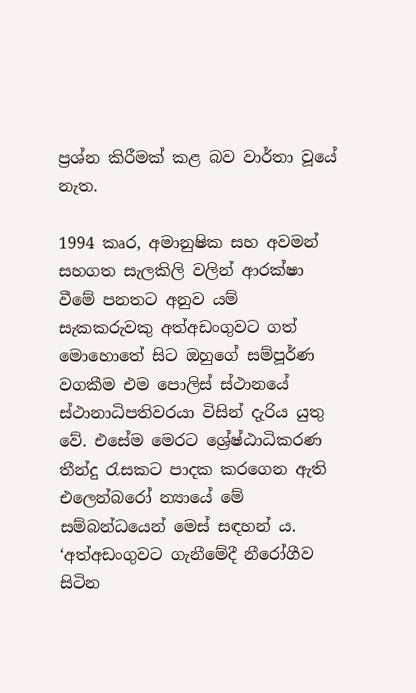ප්‍රශ්න කිරීමක් කළ බව වාර්තා වූයේ නැත.

1994 කෘර, අමානුෂික සහ අවමන් සහගත සැලකිලි වලින් ආරක්ෂා වීමේ පනතට අනුව යම් සැකකරුවකු අත්අඩංගුවට ගත් මොහොතේ සිට ඔහුගේ සම්පූර්ණ වගකීම එම පොලිස් ස්ථානයේ  ස්ථානාධිපතිවරයා විසින් දැරිය යුතු වේ. එසේම මෙරට ශ්‍රේෂ්ඨාධිකරණ තීන්දු රැසකට පාදක කරගෙන ඇති එලෙන්බරෝ න්‍යායේ මේ සම්බන්ධයෙන් මෙස් සඳහන් ය. ‘අත්අඩංගුවට ගැනීමේදී නීරෝගීව සිටින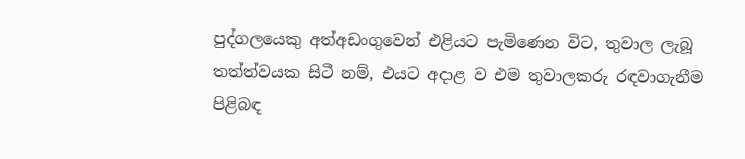පුද්ගලයෙකු අත්අඩංගුවෙන් එළියට පැමිණෙන විට, තුවාල ලැබූ තත්ත්වයක සිටී නම්, එයට අදාළ ව එම තුවාලකරු රඳවාගැනීම පිළිබඳ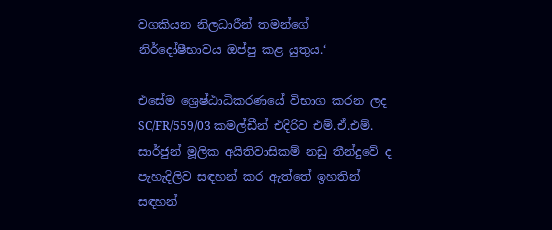වගකියන නිලධාරීන් තමන්ගේ නිර්දෝෂීභාවය ඔප්පු කළ යුතුය.‘

එසේම ශ්‍රෙෂ්ඨාධිකරණයේ විභාග කරන ලද SC/FR/559/03 කමල්ඩීන් එදිරිව එම්.ඒ.එම්. සාර්ජුන් මූලික අයිතිවාසිකම් නඩු තීන්දුවේ ද පැහැදිලිව සඳහන් කර ඇත්තේ ඉහතින් සඳහන්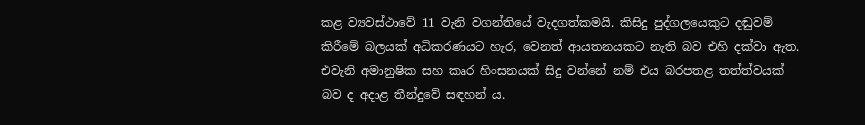කළ ව්‍යවස්ථාවේ 11 වැනි වගන්තියේ වැදගත්කමයි. කිසිදු පුද්ගලයෙකුට දඬුවම් කිරීමේ බලයක් අධිකරණයට හැර, වෙනත් ආයතනයකට නැති බව එහි දක්වා ඇත. එවැනි අමානුෂික සහ කෘර හිංසනයක් සිදු වන්නේ නම් එය බරපතළ තත්ත්වයක් බව ද අදාළ තීන්දුවේ සඳහන් ය.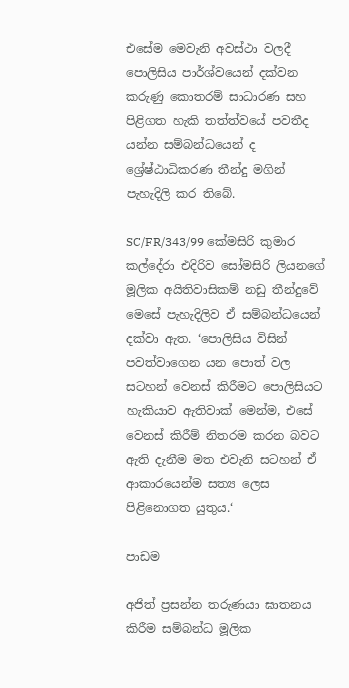එසේම මෙවැනි අවස්ථා වලදී පොලිසිය පාර්ශ්වයෙන් දක්වන කරුණු කොතරම් සාධාරණ සහ පිළිගත හැකි තත්ත්වයේ පවතීද යන්න සම්බන්ධයෙන් ද ශ්‍රේෂ්ඨාධිකරණ තීන්දු මගින් පැහැදිලි කර තිබේ.

SC/FR/343/99 කේමසිරි කුමාර කල්දේරා එදිරිව සෝමසිරි ලියනගේ මූලික අයිතිවාසිකම් නඩු තීන්දුවේ මෙසේ පැහැදිලිව ඒ සම්බන්ධයෙන් දක්වා ඇත. ‘පොලිසිය විසින් පවත්වාගෙන යන පොත් වල සටහන් වෙනස් කිරීමට පොලිසියට හැකියාව ඇතිවාක් මෙන්ම, එසේ වෙනස් කිරීම් නිතරම කරන බවට ඇති දැනීම මත එවැනි සටහන් ඒ ආකාරයෙන්ම සත්‍ය ලෙස පිළිනොගත යුතුය.‘

පාඩම

අජිත් ප්‍රසන්න තරුණයා ඝාතනය කිරීම සම්බන්ධ මූලික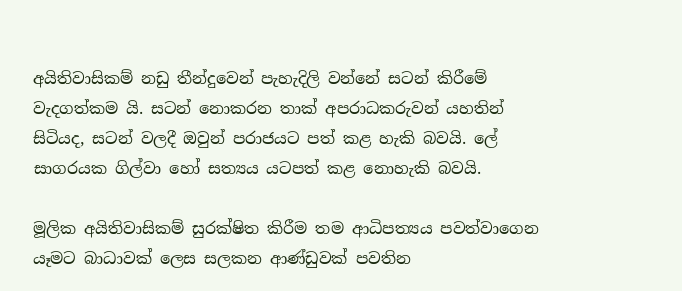අයිතිවාසිකම් නඩු තීන්දුවෙන් පැහැදිලි වන්නේ සටන් කිරීමේ වැදගත්කම යි. සටන් නොකරන තාක් අපරාධකරුවන් යහතින් සිටියද, සටන් වලදී ඔවුන් පරාජයට පත් කළ හැකි බවයි. ලේ සාගරයක ගිල්වා හෝ සත්‍යය යටපත් කළ නොහැකි බවයි.

මූලික අයිතිවාසිකම් සුරක්ෂිත කිරීම තම ආධිපත්‍යය පවත්වාගෙන යෑමට බාධාවක් ලෙස සලකන ආණ්ඩුවක් පවතින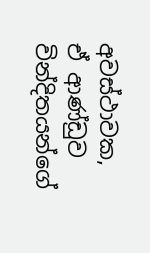අවස්ථාවක, ඒ ආණ්ඩුව වින්දිතයන්ගේ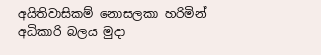අයිතිවාසිකම් නොසලකා හරිමින් අධිකාරි බලය මුදා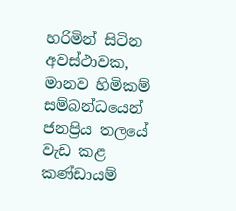හරිමින් සිටින අවස්ථාවක, මානව හිමිකම් සම්බන්ධයෙන් ජනප්‍රිය තලයේ වැඩ කළ කණ්ඩායම්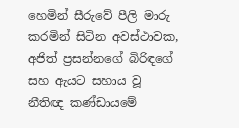හෙමින් සීරුවේ පීලි මාරු කරමින් සිටින අවස්ථාවක, අජිත් ප්‍රසන්නගේ බිරිඳගේ සහ ඇයට සහාය වූ නීතිඥ කණ්ඩායමේ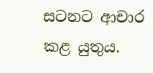සටනට ආචාර කළ යුතුය.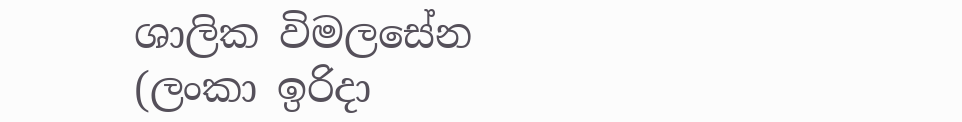ශාලික විමලසේන
(ලංකා ඉරිදා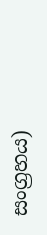සංග්‍රහය)